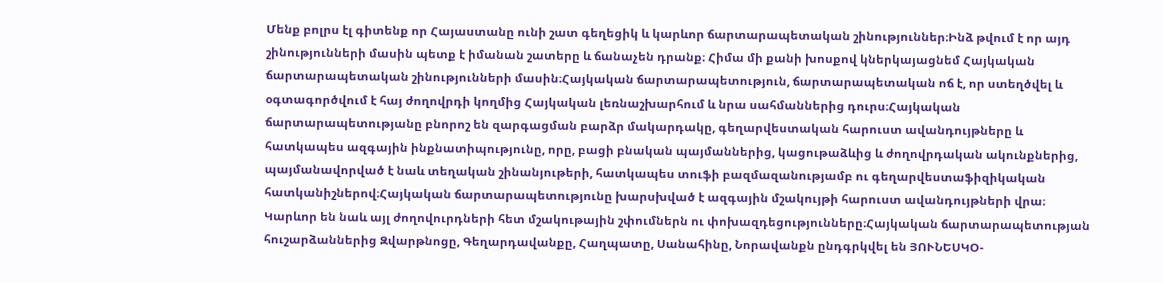Մենք բոլրս էլ գիտենք որ Հայաստանը ունի շատ գեղեցիկ և կարևոր ճարտարապետական շինություններ։Ինձ թվում է որ այդ շինությունների մասին պետք է իմանան շատերը և ճանաչեն դրանք։ Հիմա մի քանի խոսքով կներկայացնեմ Հայկական ճարտարապետական շինությունների մասին։Հայկական ճարտարապետություն, ճարտարապետական ոճ է, որ ստեղծվել և օգտագործվում է հայ ժողովրդի կողմից Հայկական լեռնաշխարհում և նրա սահմաններից դուրս։Հայկական ճարտարապետությանը բնորոշ են զարգացման բարձր մակարդակը, գեղարվեստական հարուստ ավանդույթները և հատկապես ազգային ինքնատիպությունը, որը, բացի բնական պայմաններից, կացութաձևից և ժողովրդական ակունքներից, պայմանավորված է նաև տեղական շինանյութերի, հատկապես տուֆի բազմազանությամբ ու գեղարվեստաֆիզիկական հատկանիշներով։Հայկական ճարտարապետությունը խարսխված է ազգային մշակույթի հարուստ ավանդույթների վրա։ Կարևոր են նաև այլ ժողովուրդների հետ մշակութային շփումներն ու փոխազդեցությունները։Հայկական ճարտարապետության հուշարձաններից Զվարթնոցը, Գեղարդավանքը, Հաղպատը, Սանահինը, Նորավանքն ընդգրկվել են ՅՈՒՆԵՍԿՕ-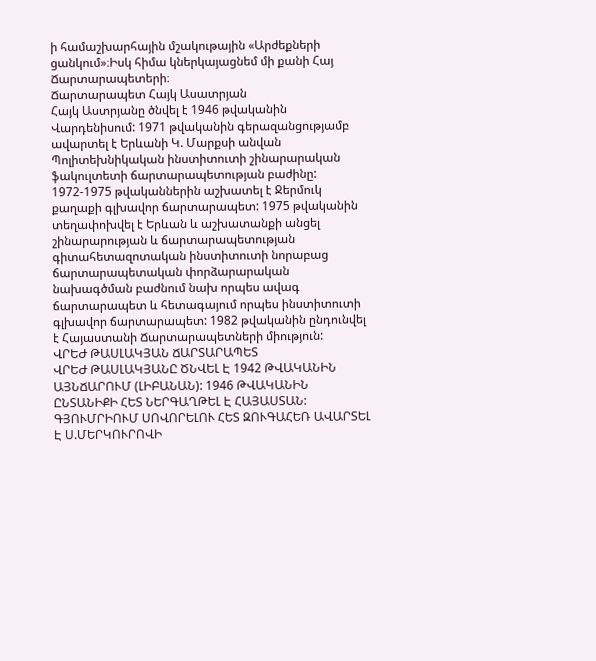ի համաշխարհային մշակութային «Արժեքների ցանկում»։Իսկ հիմա կներկայացնեմ մի քանի Հայ Ճարտարապետերի։
Ճարտարապետ Հայկ Ասատրյան
Հայկ Աստրյանը ծնվել է 1946 թվականին Վարդենիսում: 1971 թվականին գերազանցությամբ ավարտել է Երևանի Կ. Մարքսի անվան Պոլիտեխնիկական ինստիտուտի շինարարական ֆակուլտետի ճարտարապետության բաժինը: 1972-1975 թվականներին աշխատել է Ջերմուկ քաղաքի գլխավոր ճարտարապետ: 1975 թվականին տեղափոխվել է Երևան և աշխատանքի անցել շինարարության և ճարտարապետության գիտահետազոտական ինստիտուտի նորաբաց ճարտարապետական փորձարարական նախագծման բաժնում նախ որպես ավագ ճարտարապետ և հետագայում որպես ինստիտուտի գլխավոր ճարտարապետ: 1982 թվականին ընդունվել է Հայաստանի Ճարտարապետների միություն:
ՎՐԵԺ ԹԱՍԼԱԿՅԱՆ ՃԱՐՏԱՐԱՊԵՏ
ՎՐԵԺ ԹԱՍԼԱԿՅԱՆԸ ԾՆՎԵԼ Է 1942 ԹՎԱԿԱՆԻՆ ԱՅՆՃԱՐՈՒՄ (ԼԻԲԱՆԱՆ): 1946 ԹՎԱԿԱՆԻՆ ԸՆՏԱՆԻՔԻ ՀԵՏ ՆԵՐԳԱՂԹԵԼ Է ՀԱՅԱՍՏԱՆ: ԳՅՈՒՄՐԻՈՒՄ ՍՈՎՈՐԵԼՈՒ ՀԵՏ ԶՈՒԳԱՀԵՌ ԱՎԱՐՏԵԼ Է Ս.ՄԵՐԿՈՒՐՈՎԻ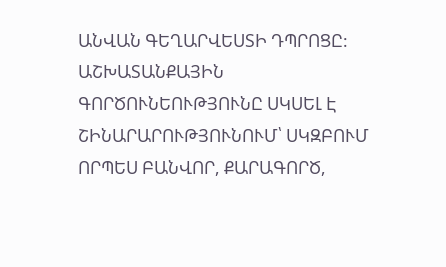ԱՆՎԱՆ ԳԵՂԱՐՎԵՍՏԻ ԴՊՐՈՑԸ: ԱՇԽԱՏԱՆՔԱՅԻՆ ԳՈՐԾՈՒՆԵՈՒԹՅՈՒՆԸ ՍԿՍԵԼ Է ՇԻՆԱՐԱՐՈՒԹՅՈՒՆՈՒՄ՝ ՍԿԶԲՈՒՄ ՈՐՊԵՍ ԲԱՆՎՈՐ, ՔԱՐԱԳՈՐԾ,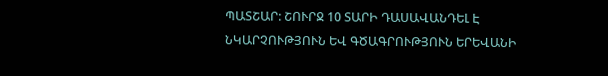ՊԱՏՇԱՐ: ՇՈՒՐՋ 10 ՏԱՐԻ ԴԱՍԱՎԱՆԴԵԼ Է ՆԿԱՐՉՈՒԹՅՈՒՆ ԵՎ ԳԾԱԳՐՈՒԹՅՈՒՆ ԵՐԵՎԱՆԻ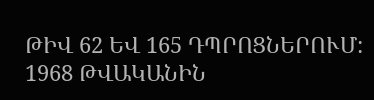ԹԻՎ 62 ԵՎ 165 ԴՊՐՈՑՆԵՐՈՒՄ: 1968 ԹՎԱԿԱՆԻՆ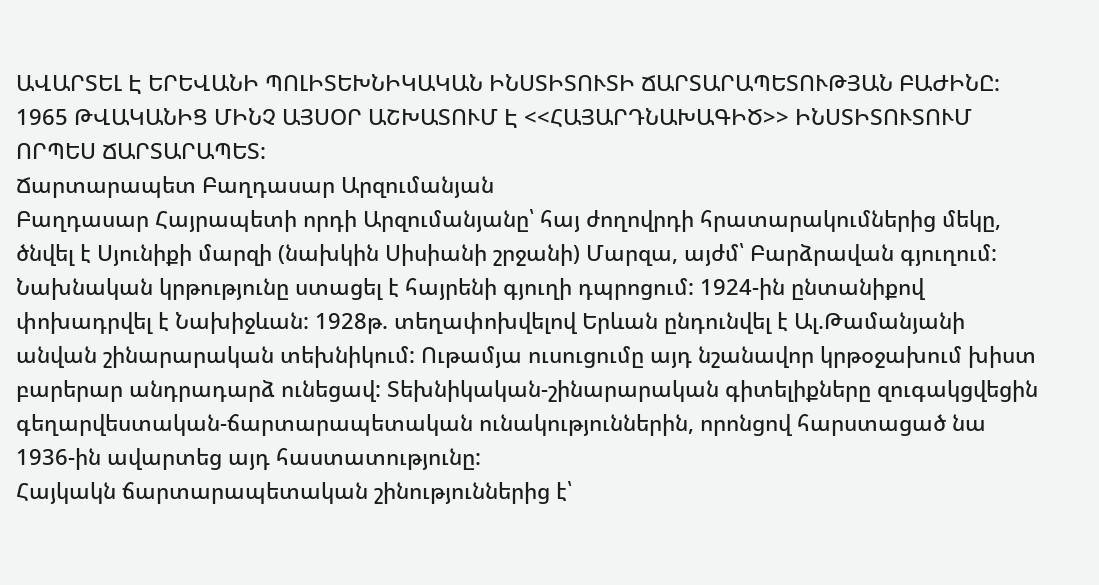ԱՎԱՐՏԵԼ Է ԵՐԵՎԱՆԻ ՊՈԼԻՏԵԽՆԻԿԱԿԱՆ ԻՆՍՏԻՏՈՒՏԻ ՃԱՐՏԱՐԱՊԵՏՈՒԹՅԱՆ ԲԱԺԻՆԸ: 1965 ԹՎԱԿԱՆԻՑ ՄԻՆՉ ԱՅՍՕՐ ԱՇԽԱՏՈՒՄ Է <<ՀԱՅԱՐԴՆԱԽԱԳԻԾ>> ԻՆՍՏԻՏՈՒՏՈՒՄ ՈՐՊԵՍ ՃԱՐՏԱՐԱՊԵՏ:
Ճարտարապետ Բաղդասար Արզումանյան
Բաղդասար Հայրապետի որդի Արզումանյանը՝ հայ ժողովրդի հրատարակումներից մեկը, ծնվել է Սյունիքի մարզի (նախկին Սիսիանի շրջանի) Մարզա, այժմ՝ Բարձրավան գյուղում: Նախնական կրթությունը ստացել է հայրենի գյուղի դպրոցում: 1924-ին ընտանիքով փոխադրվել է Նախիջևան: 1928թ. տեղափոխվելով Երևան ընդունվել է Ալ.Թամանյանի անվան շինարարական տեխնիկում: Ութամյա ուսուցումը այդ նշանավոր կրթօջախում խիստ բարերար անդրադարձ ունեցավ: Տեխնիկական-շինարարական գիտելիքները զուգակցվեցին գեղարվեստական-ճարտարապետական ունակություններին, որոնցով հարստացած նա 1936-ին ավարտեց այդ հաստատությունը:
Հայկակն ճարտարապետական շինություններից է՝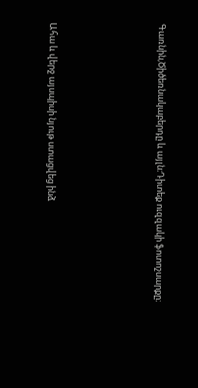Գառնին,Ծիծեռնակաբերդը և այլն։Դիտեք ուզզակի ֆոտոշսարքը։





Ահա և վերջ այսպիսի նյութ ստացվեց ինձ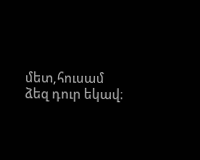մետ,հուսամ ձեզ դուր եկավ։